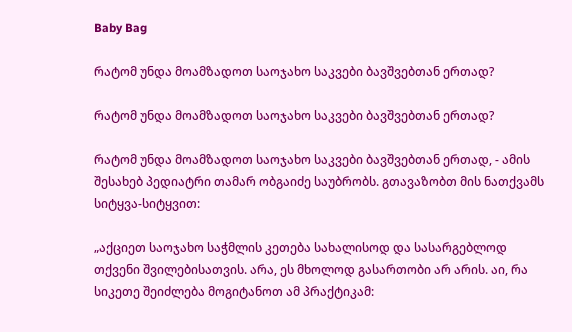Baby Bag

რატომ უნდა მოამზადოთ საოჯახო საკვები ბავშვებთან ერთად?

რატომ უნდა მოამზადოთ საოჯახო საკვები ბავშვებთან ერთად?

რატომ უნდა მოამზადოთ საოჯახო საკვები ბავშვებთან ერთად, - ამის შესახებ პედიატრი თამარ ობგაიძე საუბრობს. გთავაზობთ მის ნათქვამს სიტყვა-სიტყვით:

„აქციეთ საოჯახო საჭმლის კეთება სახალისოდ და სასარგებლოდ თქვენი შვილებისათვის. არა, ეს მხოლოდ გასართობი არ არის. აი, რა სიკეთე შეიძლება მოგიტანოთ ამ პრაქტიკამ: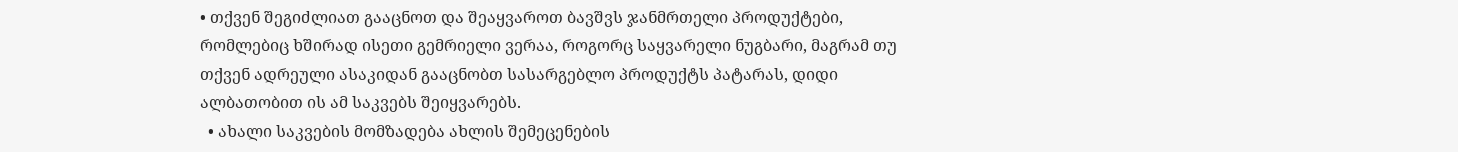• თქვენ შეგიძლიათ გააცნოთ და შეაყვაროთ ბავშვს ჯანმრთელი პროდუქტები, რომლებიც ხშირად ისეთი გემრიელი ვერაა, როგორც საყვარელი ნუგბარი, მაგრამ თუ თქვენ ადრეული ასაკიდან გააცნობთ სასარგებლო პროდუქტს პატარას, დიდი ალბათობით ის ამ საკვებს შეიყვარებს.
  • ახალი საკვების მომზადება ახლის შემეცენების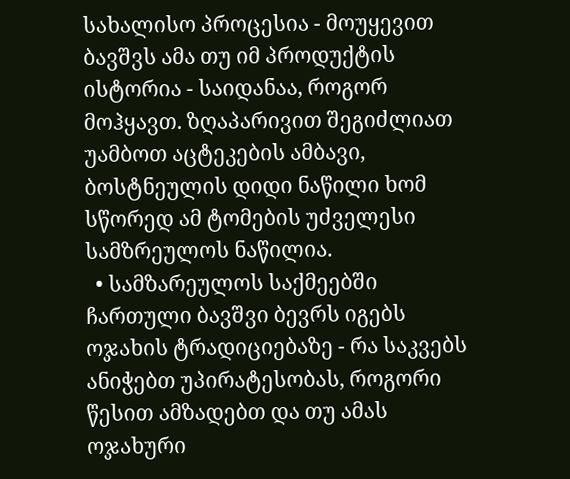სახალისო პროცესია - მოუყევით ბავშვს ამა თუ იმ პროდუქტის ისტორია - საიდანაა, როგორ მოჰყავთ. ზღაპარივით შეგიძლიათ უამბოთ აცტეკების ამბავი, ბოსტნეულის დიდი ნაწილი ხომ სწორედ ამ ტომების უძველესი სამზრეულოს ნაწილია.
  • სამზარეულოს საქმეებში ჩართული ბავშვი ბევრს იგებს ოჯახის ტრადიციებაზე - რა საკვებს ანიჭებთ უპირატესობას, როგორი წესით ამზადებთ და თუ ამას ოჯახური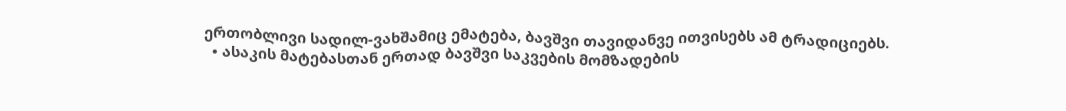ერთობლივი სადილ-ვახშამიც ემატება, ბავშვი თავიდანვე ითვისებს ამ ტრადიციებს.
  • ასაკის მატებასთან ერთად ბავშვი საკვების მომზადების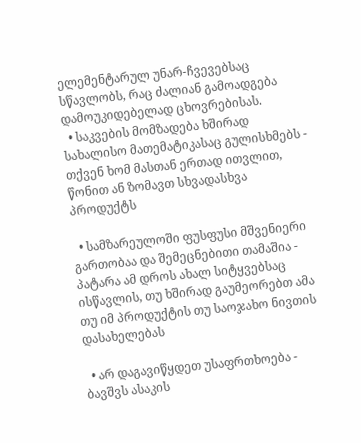ელემენტარულ უნარ-ჩვევებსაც სწავლობს, რაც ძალიან გამოადგება დამოუკიდებელად ცხოვრებისას.
  • საკვების მომზადება ხშირად სახალისო მათემატიკასაც გულისხმებს - თქვენ ხომ მასთან ერთად ითვლით, წონით ან ზომავთ სხვადასხვა პროდუქტს

  • სამზარეულოში ფუსფუსი მშვენიერი გართობაა და შემეცნებითი თამაშია - პატარა ამ დროს ახალ სიტყვებსაც ისწავლის, თუ ხშირად გაუმეორებთ ამა თუ იმ პროდუქტის თუ საოჯახო ნივთის დასახელებას

  • არ დაგავიწყდეთ უსაფრთხოება - ბავშვს ასაკის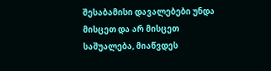შესაბამისი დავალებები უნდა მისცეთ და არ მისცეთ საშუალება, მიაწვდეს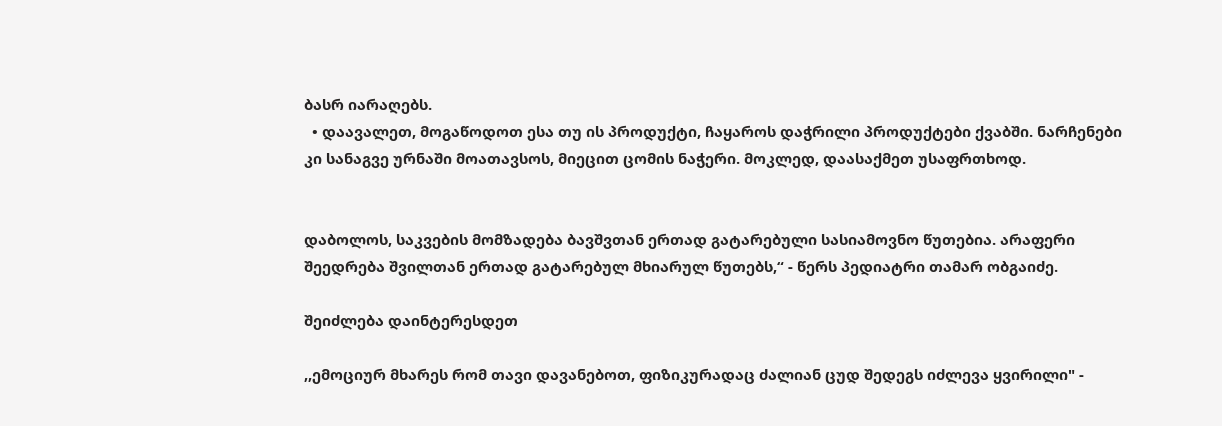ბასრ იარაღებს.
  • დაავალეთ, მოგაწოდოთ ესა თუ ის პროდუქტი, ჩაყაროს დაჭრილი პროდუქტები ქვაბში. ნარჩენები კი სანაგვე ურნაში მოათავსოს, მიეცით ცომის ნაჭერი. მოკლედ, დაასაქმეთ უსაფრთხოდ.


დაბოლოს, საკვების მომზადება ბავშვთან ერთად გატარებული სასიამოვნო წუთებია. არაფერი შეედრება შვილთან ერთად გატარებულ მხიარულ წუთებს,“ - წერს პედიატრი თამარ ობგაიძე.

შეიძლება დაინტერესდეთ

,,ემოციურ მხარეს რომ თავი დავანებოთ, ფიზიკურადაც ძალიან ცუდ შედეგს იძლევა ყვირილი" -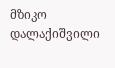მზიკო დალაქიშვილი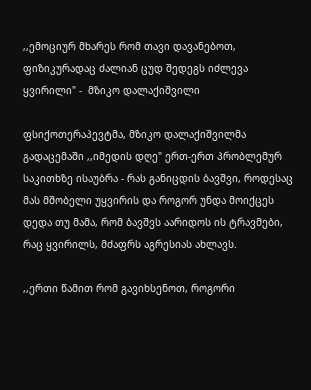,,ემოციურ მხარეს რომ თავი დავანებოთ, ფიზიკურადაც ძალიან ცუდ შედეგს იძლევა ყვირილი" -  მზიკო დალაქიშვილი

ფსიქოთერაპევტმა, მზიკო დალაქიშვილმა გადაცემაში ,,იმედის დღე" ერთ-ერთ პრობლემურ საკითხზე ისაუბრა - რას განიცდის ბავშვი, როდესაც მას მშობელი უყვირის და როგორ უნდა მოიქცეს დედა თუ მამა, რომ ბავშვს აარიდოს ის ტრავმები, რაც ყვირილს, მძაფრს აგრესიას ახლავს.

,,ერთი წამით რომ გავიხსენოთ, როგორი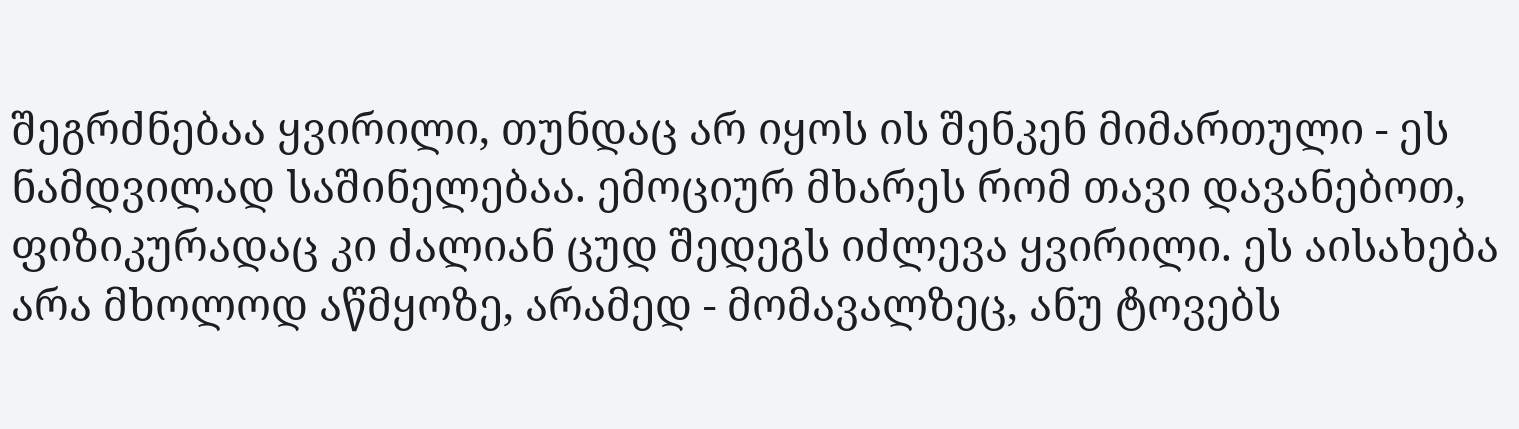შეგრძნებაა ყვირილი, თუნდაც არ იყოს ის შენკენ მიმართული - ეს ნამდვილად საშინელებაა. ემოციურ მხარეს რომ თავი დავანებოთ, ფიზიკურადაც კი ძალიან ცუდ შედეგს იძლევა ყვირილი. ეს აისახება არა მხოლოდ აწმყოზე, არამედ - მომავალზეც, ანუ ტოვებს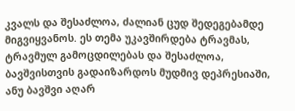კვალს და შესაძლოა, ძალიან ცუდ შედეგებამდე მიგვიყვანოს. ეს თემა უკავშირდება ტრავმას, ტრავმულ გამოცდილებას და შესაძლოა, ბავშვისთვის გადაიზარდოს მუდმივ დეპრესიაში, ანუ ბავშვი აღარ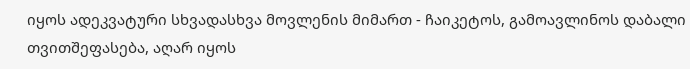იყოს ადეკვატური სხვადასხვა მოვლენის მიმართ - ჩაიკეტოს, გამოავლინოს დაბალი თვითშეფასება, აღარ იყოს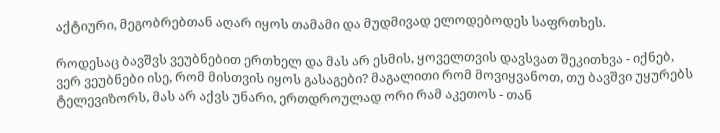აქტიური, მეგობრებთან აღარ იყოს თამამი და მუდმივად ელოდებოდეს საფრთხეს.

როდესაც ბავშვს ვეუბნებით ერთხელ და მას არ ესმის, ყოველთვის დავსვათ შეკითხვა - იქნებ, ვერ ვეუბნები ისე, რომ მისთვის იყოს გასაგები? მაგალითი რომ მოვიყვანოთ, თუ ბავშვი უყურებს ტელევიზორს, მას არ აქვს უნარი, ერთდროულად ორი რამ აკეთოს - თან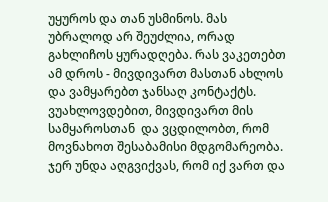უყუროს და თან უსმინოს. მას უბრალოდ არ შეუძლია, ორად გახლიჩოს ყურადღება. რას ვაკეთებთ ამ დროს - მივდივართ მასთან ახლოს და ვამყარებთ ჯანსაღ კონტაქტს. ვუახლოვდებით, მივდივართ მის სამყაროსთან  და ვცდილობთ, რომ მოვნახოთ შესაბამისი მდგომარეობა. ჯერ უნდა აღგვიქვას, რომ იქ ვართ და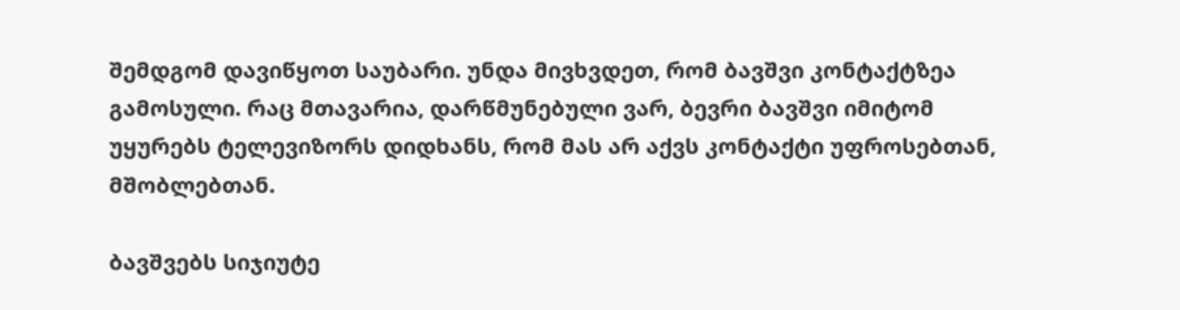შემდგომ დავიწყოთ საუბარი. უნდა მივხვდეთ, რომ ბავშვი კონტაქტზეა გამოსული. რაც მთავარია, დარწმუნებული ვარ, ბევრი ბავშვი იმიტომ უყურებს ტელევიზორს დიდხანს, რომ მას არ აქვს კონტაქტი უფროსებთან, მშობლებთან.

ბავშვებს სიჯიუტე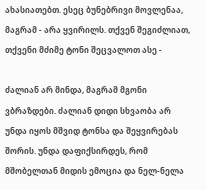ახასიათებთ. ესეც ბუნებრივი მოვლენაა, მაგრამ - არა ყვირილს. თქვენ შეგიძლიათ, თქვენი მძიმე ტონი შეცვალოთ ასე -

ძალიან არ მინდა, მაგრამ მგონი ვბრაზდები. ძალიან დიდი სხვაობა არ უნდა იყოს მშვიდ ტონსა და შეყვირებას შორის. უნდა დაფიქსირდეს, რომ მშობელთან მიდის ემოცია და ნელ-ნელა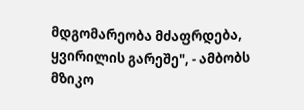მდგომარეობა მძაფრდება, ყვირილის გარეშე", - ამბობს მზიკო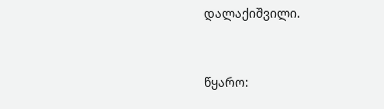დალაქიშვილი.


წყარო: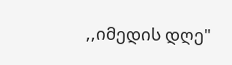,,იმედის დღე"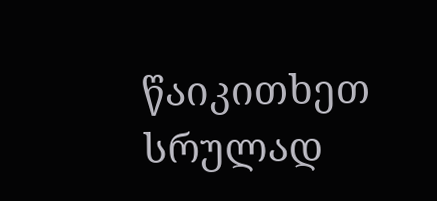წაიკითხეთ სრულად